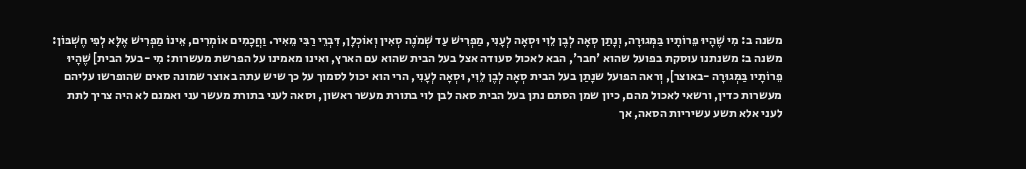משנה ב: מִי שֶׁהָיוּ פֵרוֹתָיו בַּמְּגוּרָה, וְנָתַן סְאָה לְבֶן לֵוִי וּסְאָה לְעָנִי, מַפְרִישׁ עַד שְׁמֹנֶה סְאִין וְאוֹכְלָן, דִּבְרֵי רַבִּי מֵאִיר. וַחֲכָמִים אוֹמְרִים, אֵינוֹ מַפְרִישׁ אֶלָּא לְפִי חֶשְׁבּוֹן:
משנה ב: משנתנו עוסקת בפועל שהוא 'חבר', הבא לאכול סעודה אצל בעל הבית שהוא עם הארץ, ואינו מאמינו על הפרשת מעשרות: מִי -בעל הבית] שֶׁהָיוּ פֵרוֹתָיו בַּמְּגוּרָה -באוצר], וְראה הפועל שנָתַן בעל הבית סְאָה לְבֶן לֵוִי, וּסְאָה לְעָנִי, הרי הוא יכול לסמוך על כך שיש עתה באוצר שמונה סאים שהופרשו עליהם מעשרות כדין, ורשאי לאכול מהם, כיון שמן הסתם נתן בעל הבית סאה לבן לוי בתורת מעשר ראשון, וסאה לעני בתורת מעשר עני ואמנם לא היה צריך לתת לעני אלא תשע עשיריות הסאה, אך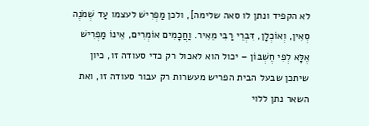לא הקפיד ונתן לו סאה שלימה], ולכן מַפְרִישׁ לעצמו עַד שְׁמֹנֶה סְאִין, וְאוֹכְלָן, דִּבְרֵי רַבִּי מֵאִיר. וַחֲכָמִים אוֹמְרִים, אֵינוֹ מַפְרִישׁ אֶלָּא לְפִי חֶשְׁבּוֹן – יכול הוא לאכול רק כדי סעודה זו, כיון שיתכן שבעל הבית הפריש מעשרות רק עבור סעודה זו, ואת השאר נתן ללוי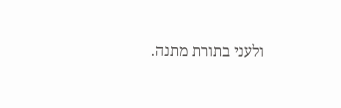ולעני בתורת מתנה.